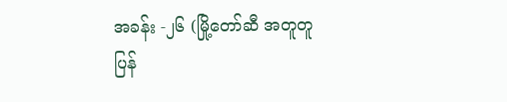အခန်း -၂၆ (မြို့တော်ဆီ အတူတူပြန်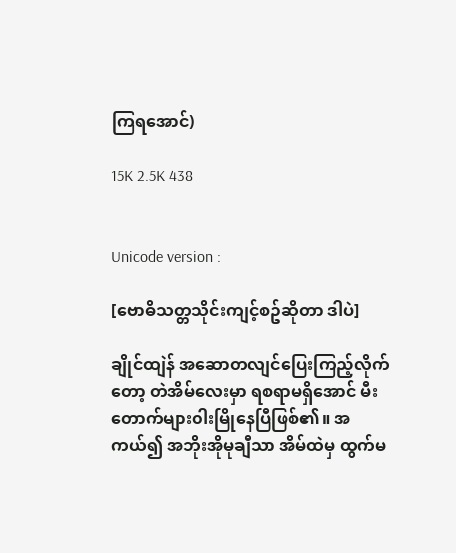ကြရအောင်)

15K 2.5K 438


Unicode version :

[ဗောဓိသတ္တသိုင်းကျင့်စဥ်ဆိုတာ ဒါပဲ]

ချိုင်ထျဲန် အဆောတလျင်ပြေးကြည့်လိုက်တော့ တဲအိမ်လေးမှာ ရစရာမရှိအောင် မီးတောက်များ၀ါးမြိုနေပြီဖြစ်၏။ အကယ်၍ အဘိုးအိုမုချီသာ အိမ်ထဲမှ ထွက်မ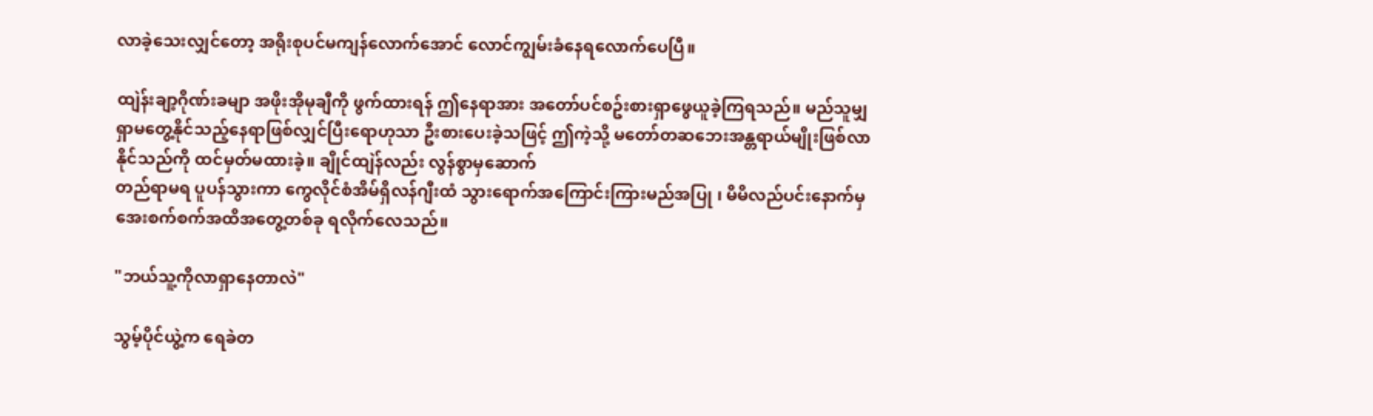လာခဲ့သေးလျှင်တော့ အရိုးစုပင်မကျန်လောက်အောင် လောင်ကျွမ်းခံနေရလောက်ပေပြီ။

ထျဲန်းချာ့ဂိုဏ်းခမျာ အဖိုးအိုမုချီကို ဖွက်ထားရန် ဤနေရာအား အတော်ပင်စဥ်းစားရှာဖွေယူခဲ့ကြရသည်။ မည်သူမျှရှာမတွေ့နိုင်သည့်နေရာဖြစ်လျှင်ပြီးရောဟုသာ ဦးစားပေးခဲ့သဖြင့် ဤကဲ့သို့ မတော်တဆဘေးအန္တရာယ်မျိုးဖြစ်လာနိုင်သည်ကို ထင်မှတ်မထားခဲ့။ ချိုင်ထျဲန်လည်း လွန်စွာမှဆောက်
တည်ရာမရ ပူပန်သွားကာ ကွေလိုင်စံအိမ်ရှိလန်ဂျီးထံ သွားရောက်အကြောင်းကြားမည်အပြု ၊ မိမိလည်ပင်းနောက်မှ အေးစက်စက်အထိအတွေ့တစ်ခု ရလိုက်လေသည်။

"ဘယ်သူ့ကိုလာရှာနေတာလဲ"

သွမ့်ပိုင်ယွဲ့က ရေခဲတ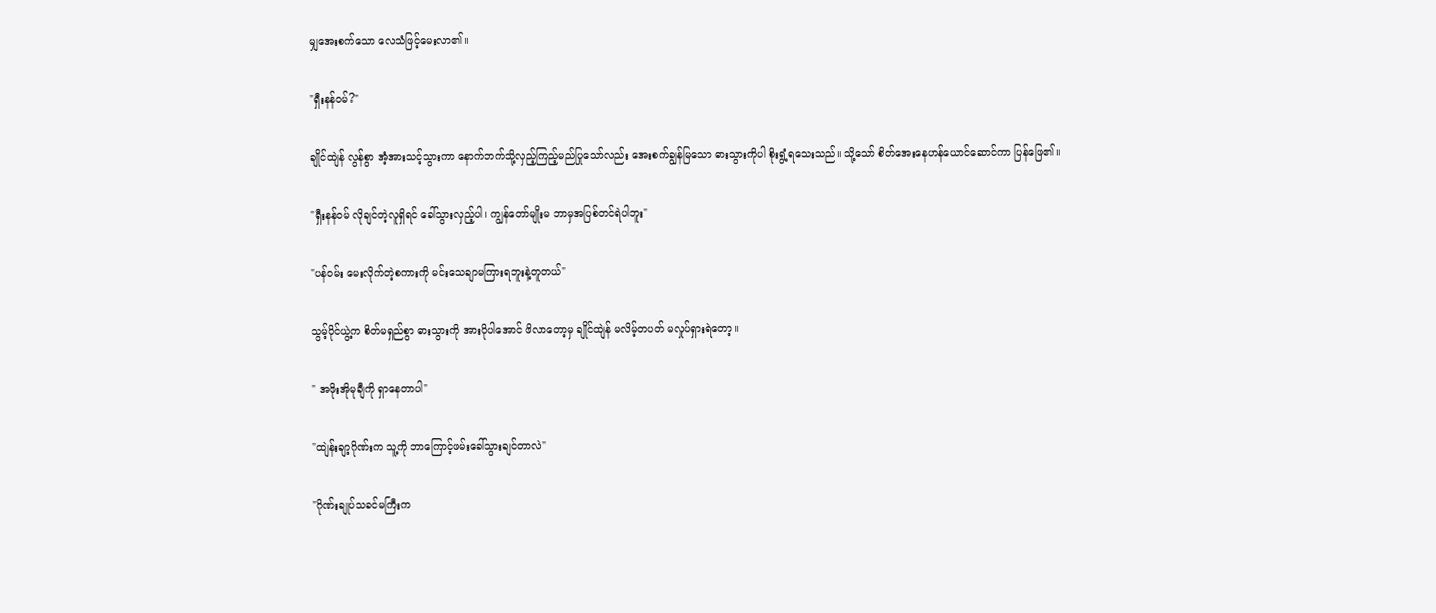မျှအေးစက်သော လေသံဖြင့်မေးလာ၏။

"ရှီးနန်၀မ်?"

ချိုင်ထျဲန် လွန်စွာ အံ့အားသင့်သွားကာ နောက်ဘက်သို့လှည့်ကြည့်မည်ပြုသော်လည်း အေးစက်ချွန်မြသော ဓားသွားကိုပါ စိုးရွံ့ရသေးသည်။ သို့သော် စိတ်အေးနေဟန်ယောင်ဆောင်ကာ ပြန်ဖြေ၏။

"ရှီးနန်၀မ် လိုချင်တဲ့လူရှိရင် ခေါ်သွားလှည့်ပါ၊ ကျွန်တော်မျိုးမ ဘာမှအပြစ်တင်ရဲပါဘူး"

"ပန်၀မ်း မေးလိုက်တဲ့စကားကို မင်းသေချာမကြားရဘူးနဲ့တူတယ်"

သွမ့်ပိုင်ယွဲ့က စိတ်မရှည်စွာ ဓားသွားကို အားပိုပါအောင် ဖိလာတော့မှ ချိုင်ထျဲန် မလိမ့်တပတ် မလှုပ်ရှားရဲတော့။

" အဖိုးအိုမုချီကို ရှာနေတာပါ"

"ထျဲန်းချာ့ဂိုဏ်းက သူ့ကို ဘာကြောင့်ဖမ်းခေါ်သွားချင်တာလဲ"

"ဂိုဏ်းချုပ်သခင်မကြီးက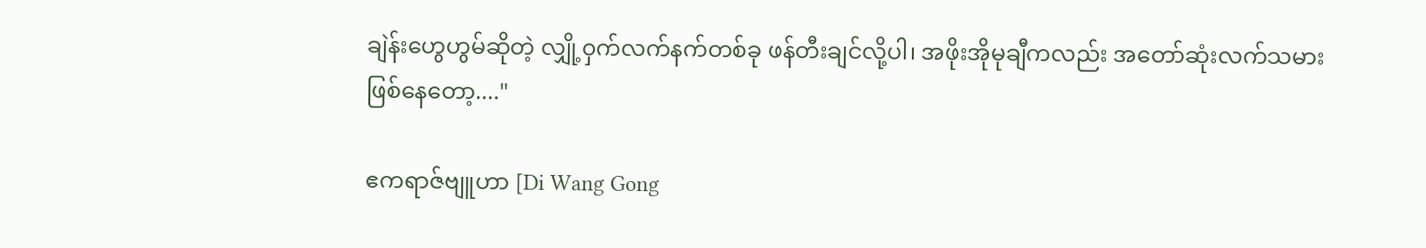ချဲန်းဟွေဟွမ်ဆိုတဲ့ လျှို့၀ှက်လက်နက်တစ်ခု ဖန်တီးချင်လို့ပါ၊ အဖိုးအိုမုချီကလည်း အတော်ဆုံးလက်သမားဖြစ်နေတော့...."

ဧကရာဇ်ဗျူဟာ [Di Wang Gong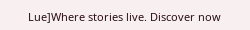Lue]Where stories live. Discover now